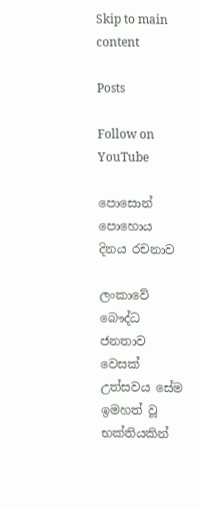Skip to main content

Posts

Follow on YouTube

පොසොන් පොහොය දිනය රචනාව

ලංකාවේ බෞද්ධ ජනතාව වෙසක් උත්සවය සේම ඉමහත් වූ භක්තියකින්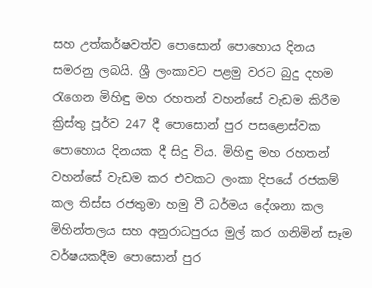සහ උත්කර්ෂවත්ව පොසොන් පොහොය දිනය සමරනු ලබයි. ශ්‍රී ලංකාවට පළමු වරට බුදු දහම රැගෙන මිහිඳු මහ රහතන් වහන්සේ වැඩම කිරීම ක්‍රිස්තු පූර්ව 247 දී පොසොන් පුර පසළොස්වක පොහොය දිනයක දී සිදු විය. මිහිඳු මහ රහතන් වහන්සේ වැඩම කර එවකට ලංකා දිපයේ රජකම් කල තිස්ස රජතුමා හමු වී ධර්මය දේශනා කල මිහින්තලය සහ අනුරාධපුරය මුල් කර ගනිමින් සෑම වර්ෂයකදීම පොසොන් පුර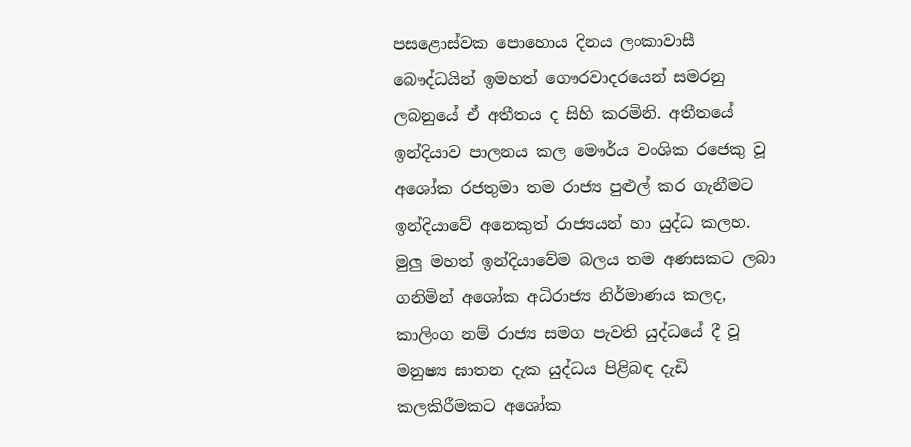පසළොස්වක පොහොය දිනය ලංකාවාසී බෞද්ධයින් ඉමහත් ගෞරවාදරයෙන් සමරනු ලබනුයේ ඒ අතීතය ද සිහි කරමිනි. අතීතයේ ඉන්දියාව පාලනය කල මෞර්ය වංශික රජෙකු වූ අශෝක රජතුමා තම රාජ්‍ය පුළුල් කර ගැනීමට ඉන්දියාවේ අනෙකුත් රාජ්‍යයන් හා යුද්ධ කලහ. මුලු මහත් ඉන්දියාවේම බලය තම අණසකට ලබා ගනිමින් අශෝක අධිරාජ්‍ය නිර්මාණය කලද, කාලිංග නම් රාජ්‍ය සමග පැවති යුද්ධයේ දී වූ මනුෂ්‍ය ඝාතන දැක යුද්ධය පිළිබඳ දැඩි කලකිරීමකට අශෝක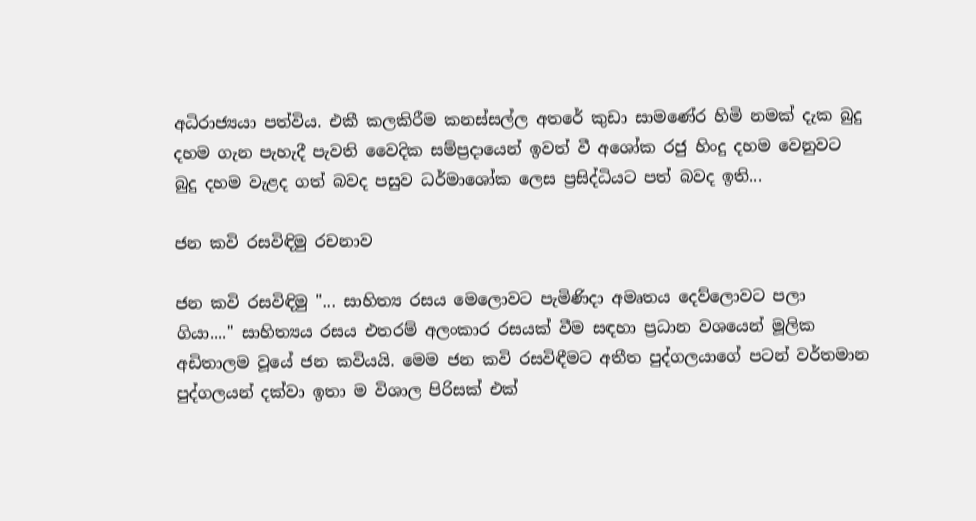අධිරාජ්‍යයා පත්විය. එකී කලකිරීම කනස්සල්ල අතරේ කුඩා සාමණේර හිමි නමක් දැක බුදු දහම ගැන පැහැදී පැවති වෛදික සම්ප්‍රදායෙන් ඉවත් වී අශෝක රජු හිංදු දහම වෙනුවට බුදු දහම වැළද ගත් බවද පසුව ධර්මාශෝක ලෙස ප්‍රසිද්ධියට පත් බවද ඉති...

ජන කවි රසවිඳිමු රචනාව

ජන කවි රසවිඳිමු "... සාහිත්‍ය රසය මෙලොවට පැමිණිදා අමෘතය දෙව්ලොවට පලා ගියා...." සාහිත්‍යය රසය එතරම් අලංකාර රසයක් වීම සඳහා ප්‍රධාන වශයෙන් මූලික අඩිතාලම වූයේ ජන කවියයි. මෙම ජන කවි රසවිඳීමට අතීත පුද්ගලයාගේ පටන් වර්තමාන පුද්ගලයන් දක්වා ඉතා ම විශාල පිරිසක් එක්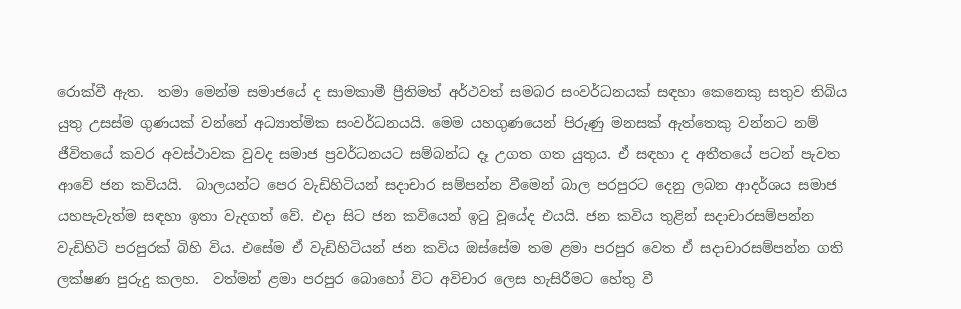රොක්වී ඇත.  තමා මෙන්ම සමාජයේ ද සාමකාමී ප්‍රීතිමත් අර්ථවත් සමබර සංවර්ධනයක් සඳහා කෙනෙකු සතුව තිබිය යුතු උසස්ම ගුණයක් වන්නේ අධ්‍යාත්මික සංවර්ධනයයි. මෙම යහගුණයෙන් පිරුණු මනසක් ඇත්තෙකු වන්නට නම් ජීවිතයේ කවර අවස්ථාවක වුවද සමාජ ප්‍රවර්ධනයට සම්බන්ධ දෑ උගත ගත යුතුය. ඒ සඳහා ද අතීතයේ පටන් පැවත ආවේ ජන කවියයි.  බාලයන්ට පෙර වැඩිහිටියන් සදාචාර සම්පන්න වීමෙන් බාල පරපුරට දෙනු ලබන ආදර්ශය සමාජ යහපැවැත්ම සඳහා ඉතා වැදගත් වේ. එදා සිට ජන කවියෙන් ඉටු වූයේද එයයි. ජන කවිය තුළින් සදාචාරසම්පන්න වැඩිහිටි පරපුරක් බිහි විය. එසේම ඒ වැඩිහිටියන් ජන කවිය ඔස්සේම තම ළමා පරපුර වෙත ඒ සදාචාරසම්පන්න ගති ලක්ෂණ පුරුදු කලහ.  වත්මන් ළමා පරපුර බොහෝ විට අවිචාර ලෙස හැසිරීමට හේතු වී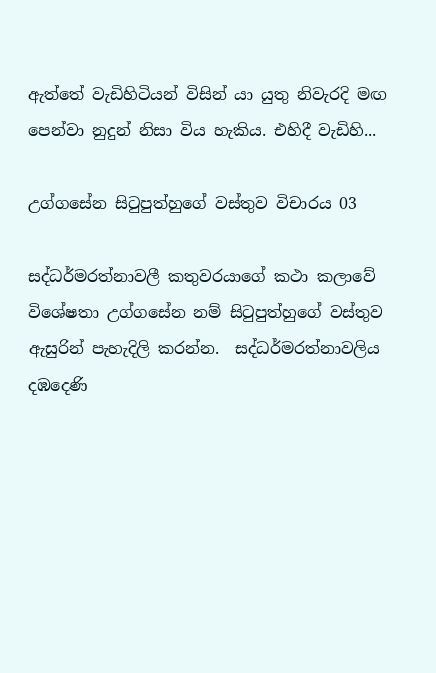ඇත්තේ වැඩිහිටියන් විසින් යා යුතු නිවැරදි මඟ පෙන්වා නුදුන් නිසා විය හැකිය. එහිදී වැඩිහි...

උග්ගසේන සිටුපුත්හුගේ වස්තුව විචාරය 03

සද්ධර්මරත්නාවලී කතුවරයාගේ කථා කලාවේ විශේෂතා උග්ගසේන නම් සිටුපුත්හුගේ වස්තුව ඇසුරින් පැහැදිලි කරන්න.  සද්ධර්මරත්නාවලිය දඹදෙණි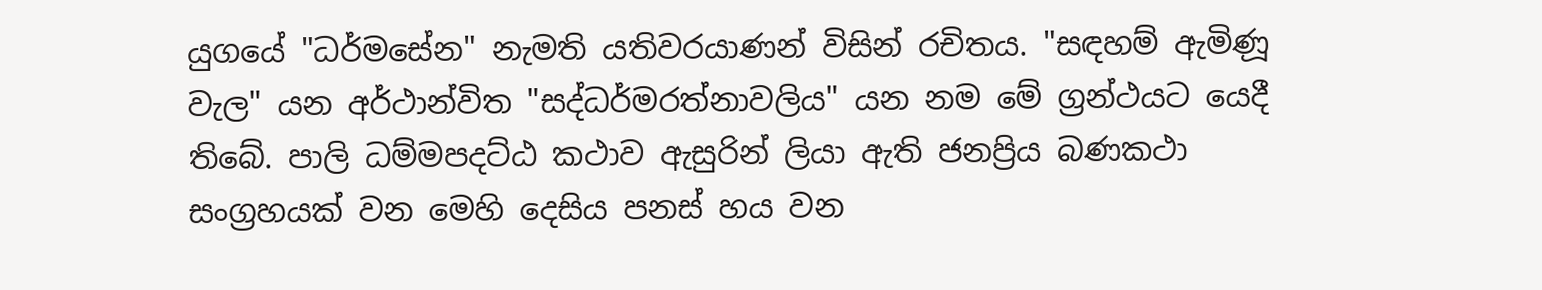යුගයේ "ධර්මසේන" නැමති යතිවරයාණන් විසින් රචිතය. "සඳහම් ඇමිණූ වැල" යන අර්ථාන්විත "සද්ධර්මරත්නාවලිය" යන නම මේ ග්‍රන්ථයට යෙදී තිබේ. පාලි ධම්මපදට්ඨ කථාව ඇසුරින් ලියා ඇති ජනප්‍රිය බණකථා සංග්‍රහයක් වන මෙහි දෙසිය පනස් හය වන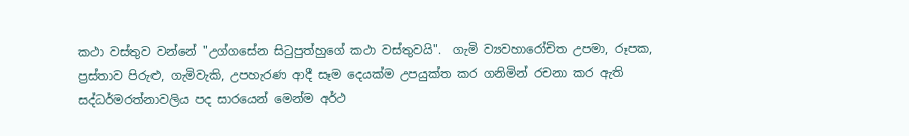කථා වස්තුව වන්නේ "උග්ගසේන සිටුපුත්හුගේ කථා වස්තුවයි".  ගැමි ව්‍යවහාරෝචිත උපමා, රූපක, ප්‍රස්තාව පිරුළු, ගැමිවැකි, උපහැරණ ආදී සෑම දෙයක්ම උපයුක්ත කර ගනිමින් රචනා කර ඇති සද්ධර්මරත්නාවලිය පද සාරයෙන් මෙන්ම අර්ථ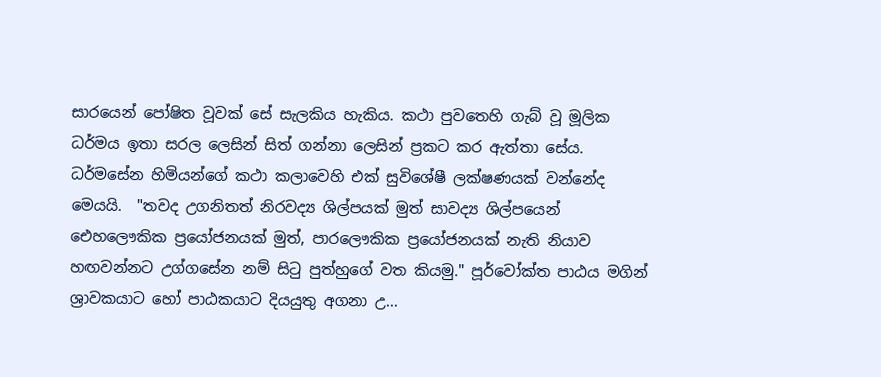සාරයෙන් පෝෂිත වූවක් සේ සැලකිය හැකිය. කථා පුවතෙහි ගැබ් වූ මූලික ධර්මය ඉතා සරල ලෙසින් සිත් ගන්නා ලෙසින් ප්‍රකට කර ඇත්තා සේය. ධර්මසේන හිමියන්ගේ කථා කලාවෙහි එක් සුවිශේෂී ලක්ෂණයක් වන්නේද මෙයයි.  "තවද උගනිතත් නිරවද්‍ය ශිල්පයක් මුත් සාවද්‍ය ශිල්පයෙන් ඓහලෞකික ප්‍රයෝජනයක් මුත්, පාරලෞකික ප්‍රයෝජනයක් නැති නියාව හඟවන්නට උග්ගසේන නම් සිටු පුත්හුගේ වත කියමු." පූර්වෝක්ත පාඨය මගින් ශ්‍රාවකයාට හෝ පාඨකයාට දියයුතු අගනා උ...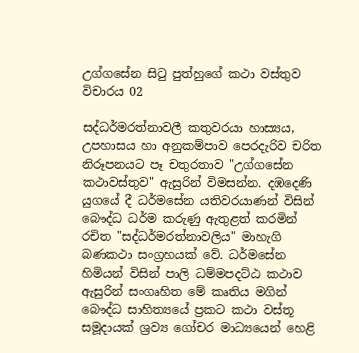උග්ගසේන සිටු පුත්හුගේ කථා වස්තුව විචාරය 02

සද්ධර්මරත්නාවලී කතුවරයා හාස්‍යය, උපහාසය හා අනුකම්පාව පෙරදැරිව චරිත නිරූපනයට පෑ චතුරතාව "උග්ගසේන කථාවස්තුව" ඇසුරින් විමසන්න. දඹදෙණි යුගයේ දී ධර්මසේන යතිවරයාණන් විසින් බෞද්ධ ධර්ම කරුණු ඇතුළත් කරමින් රචිත "සද්ධර්මරත්නාවලිය" මාහැගි බණකථා සංග්‍රහයක් වේ. ධර්මසේන හිමියන් විසින් පාලි ධම්මපදට්ඨ කථාව ඇසුරින් සංගෘහිත මේ කෘතිය මගින් බෞද්ධ සාහිත්‍යයේ ප්‍රකට කථා වස්තූ සමූදායක් ශ්‍රව්‍ය ගෝචර මාධ්‍යයෙන් හෙළි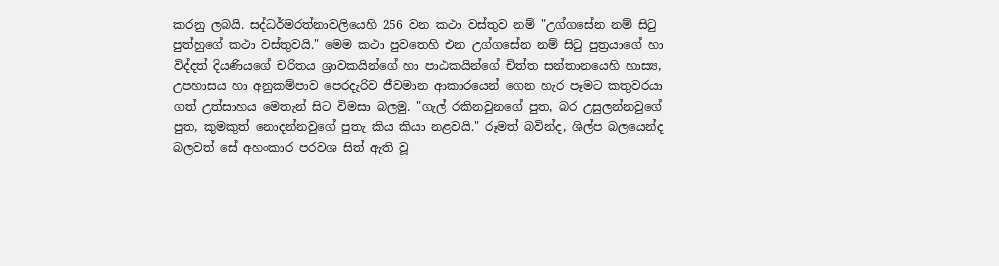කරනු ලබයි. සද්ධර්මරත්නාවලියෙහි 256 වන කථා වස්තුව නම් "උග්ගසේන නම් සිටු පුත්හුගේ කථා වස්තුවයි." මෙම කථා පුවතෙහි එන උග්ගසේන නම් සිටු පුත්‍රයාගේ හා විද්දත් දියණියගේ චරිතය ශ්‍රාවකයින්ගේ හා පාඨකයින්ගේ චිත්ත සන්තානයෙහි හාස්‍ය, උපහාසය හා අනුකම්පාව පෙරදැරිව ජීවමාන ආකාරයෙන් ගෙන හැර පෑමට කතුවරයා ගත් උත්සාහය මෙතැන් සිට විමසා බලමු. "ගැල් රකිනවුනගේ පුත, බර උසුලන්නවුගේ පුත, කුමකුත් නොදන්නවුගේ පුතැ කිය කියා නළවයි." රූමත් බවින්ද, ශිල්ප බලයෙන්ද බලවත් සේ අහංකාර පරවශ සිත් ඇති වූ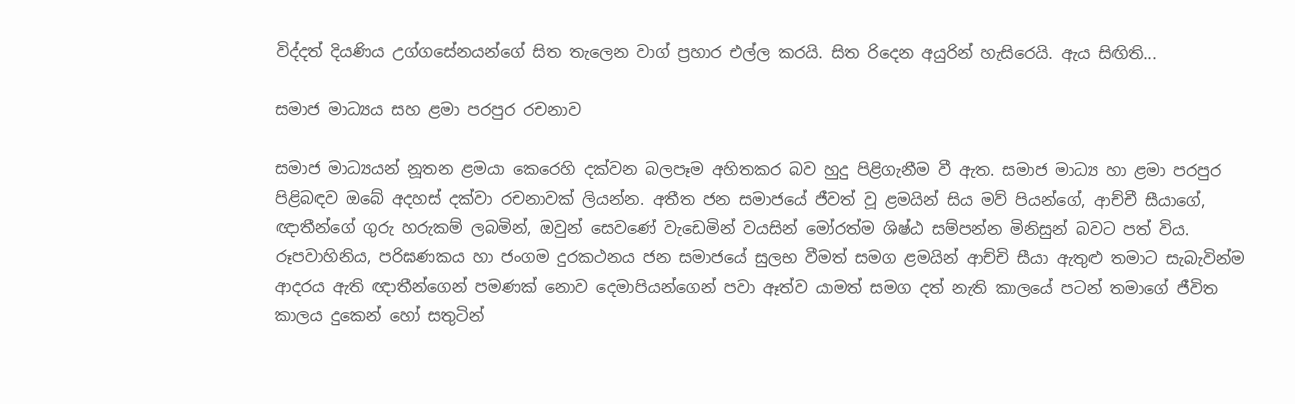විද්දත් දියණිය උග්ගසේනයන්ගේ සිත තැලෙන වාග් ප්‍රහාර එල්ල කරයි. සිත රිදෙන අයුරින් හැසිරෙයි. ඇය සිඟිති...

සමාජ මාධ්‍යය සහ ළමා පරපුර රචනාව

සමාජ මාධ්‍යයන් නූතන ළමයා කෙරෙහි දක්වන බලපෑම අහිතකර බව හුදු පිළිගැනීම වී ඇත. සමාජ මාධ්‍ය හා ළමා පරපුර පිළිබඳව ඔබේ අදහස් දක්වා රචනාවක් ලියන්න. අතීත ජන සමාජයේ ජීවත් වූ ළමයින් සිය මව් පියන්ගේ, ආච්චී සීයාගේ, ඥාතීන්ගේ ගුරු හරුකම් ලබමින්, ඔවුන් සෙවණේ වැඩෙමින් වයසින් මෝරත්ම ශිෂ්ඨ සම්පන්න මිනිසුන් බවට පත් විය. රූපවාහිනිය, පරිඝණකය හා ජංගම දුරකථනය ජන සමාජයේ සුලභ වීමත් සමග ළමයින් ආච්චි සීයා ඇතුළු තමාට සැබැවින්ම ආදරය ඇති ඥාතීන්ගෙන් පමණක් නොව දෙමාපියන්ගෙන් පවා ඈත්ව යාමත් සමග දත් නැති කාලයේ පටන් තමාගේ ජීවිත කාලය දුකෙන් හෝ සතුටින්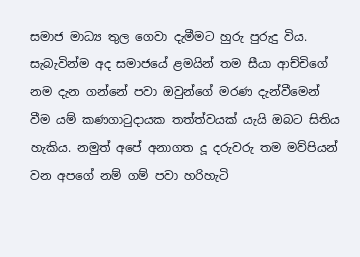සමාජ මාධ්‍ය තුල ගෙවා දැමීමට හුරු පුරුදු විය.  සැබැවින්ම අද සමාජයේ ළමයින් තම සීයා ආච්චිගේ නම දැන ගන්නේ පවා ඔවුන්ගේ මරණ දැන්වීමෙන් වීම යම් කණගාටුදායක තත්ත්වයක් යැයි ඔබට සිතිය හැකිය. නමුත් අපේ අනාගත දූ දරුවරු තම මව්පියන් වන අපගේ නම් ගම් පවා හරිහැටි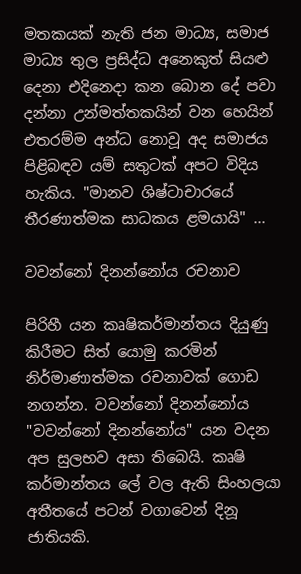මතකයක් නැති ජන මාධ්‍ය, සමාජ මාධ්‍ය තුල ප්‍රසිද්ධ අනෙකුත් සියළු දෙනා එදිනෙදා කන බොන දේ පවා දන්නා උන්මත්තකයින් වන හෙයින් එතරම්ම අන්ධ නොවූ අද සමාජය පිළිබඳව යම් සතුටක් අපට විදිය හැකිය. "මානව ශිෂ්ටාචාරයේ තීරණාත්මක සාධකය ළමයායි" ...

වවන්නෝ දිනන්නෝය රචනාව

පිරිහී යන කෘෂිකර්මාන්තය දියුණු කිරීමට සිත් යොමු කරමින් නිර්මාණාත්මක රචනාවක් ගොඩ නගන්න. වවන්නෝ දිනන්නෝය "වවන්නෝ දිනන්නෝය" යන වදන අප සුලභව අසා තිබෙයි. කෘෂි කර්මාන්තය ලේ වල ඇති සිංහලයා අතීතයේ පටන් වගාවෙන් දිනූ ජාතියකි.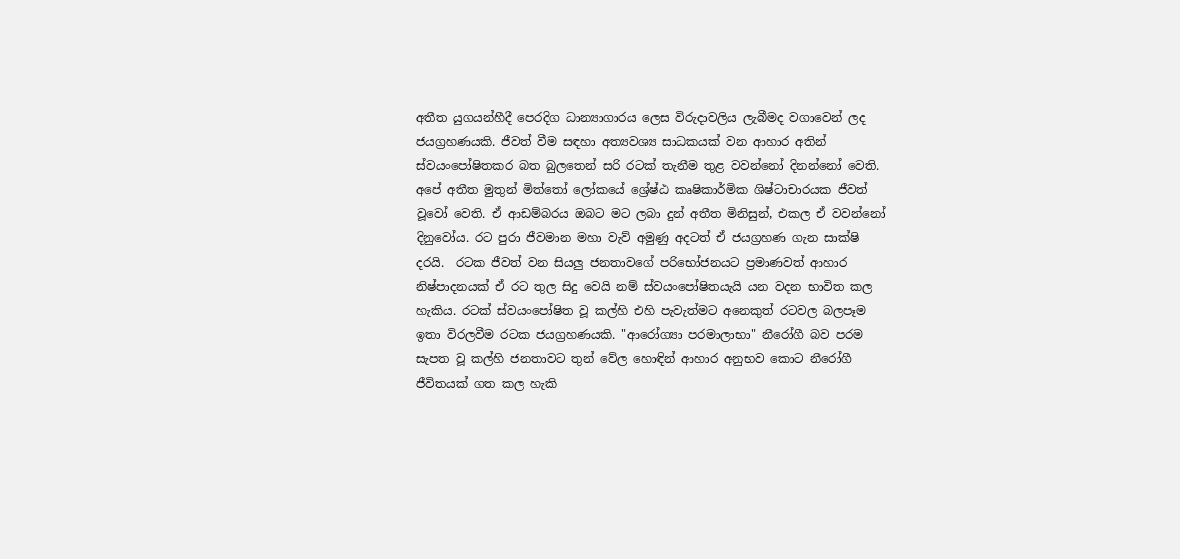අතීත යුගයන්හීදී පෙරදිග ධාන්‍යාගාරය ලෙස විරුදාවලිය ලැබීමද වගාවෙන් ලද ජයග්‍රහණයකි. ජීවත් වීම සඳහා අත්‍යවශ්‍ය සාධකයක් වන ආහාර අතින් ස්වයංපෝෂිතකර බත බුලතෙන් සරි රටක් තැනීම තුළ වවන්නෝ දිනන්නෝ වෙති. අපේ අතීත මුතුන් මිත්තෝ ලෝකයේ ශ්‍රේෂ්ඨ කෘෂිකාර්මික ශිෂ්ටාචාරයක ජීවත් වූවෝ වෙති. ඒ ආඩම්බරය ඔබට මට ලබා දුන් අතීත මිනිසුන්, එකල ඒ වවන්නෝ දිනුවෝය. රට පුරා ජීවමාන මහා වැව් අමුණු අදටත් ඒ ජයග්‍රහණ ගැන සාක්ෂි දරයි.  රටක ජීවත් වන සියලු ජනතාවගේ පරිභෝජනයට ප්‍රමාණවත් ආහාර නිෂ්පාදනයක් ඒ රට තුල සිදු වෙයි නම් ස්වයංපෝෂිතයැයි යන වදන භාවිත කල හැකිය. රටක් ස්වයංපෝෂිත වූ කල්හි එහි පැවැත්මට අනෙකුත් රටවල බලපෑම ඉතා විරලවීම රටක ජයග්‍රහණයකි. "ආරෝග්‍යා පරමාලාභා" නීරෝගී බව පරම සැපත වූ කල්හි ජනතාවට තුන් වේල හොඳින් ආහාර අනුභව කොට නීරෝගී ජීවිතයක් ගත කල හැකි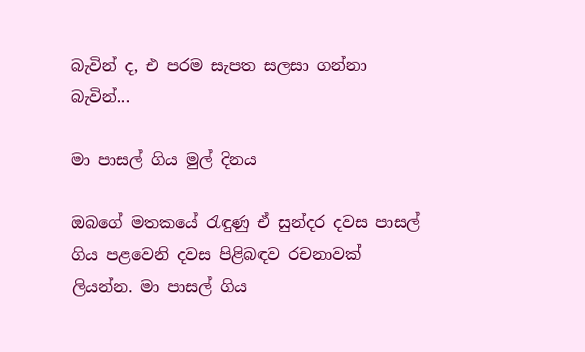බැවින් ද, එ පරම සැපත සලසා ගන්නා බැවින්...

මා පාසල් ගිය මුල් දිනය

ඔබගේ මතකයේ රැඳුණු ඒ සුන්දර දවස පාසල් ගිය පළවෙනි දවස පිළිබඳව රචනාවක් ලියන්න. මා පාසල් ගිය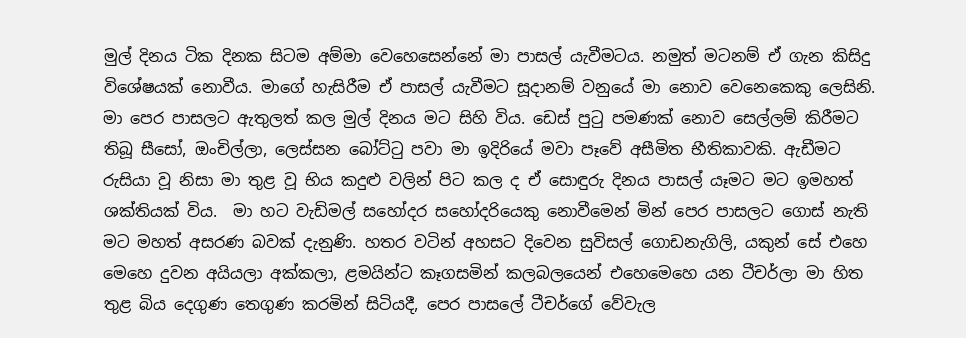මුල් දිනය ටික දිනක සිටම අම්මා වෙහෙසෙන්නේ මා පාසල් යැවීමටය. නමුත් මටනම් ඒ ගැන කිසිදු විශේෂයක් නොවීය. මාගේ හැසිරීම ඒ පාසල් යැවීමට සූදානම් වනුයේ මා නොව වෙනෙකෙකු ලෙසිනි. මා පෙර පාසලට ඇතුලත් කල මුල් දිනය මට සිහි විය. ඩෙස් පුටු පමණක් නොව සෙල්ලම් කිරීමට තිබූ සීසෝ, ඔංචිල්ලා, ලෙස්සන බෝට්ටු පවා මා ඉදිරියේ මවා පෑවේ අසීමිත භීතිකාවකි. ඇඩීමට රුසියා වූ නිසා මා තුළ වූ භිය කදුළු වලින් පිට කල ද ඒ සොඳුරු දිනය පාසල් යෑමට මට ඉමහත් ශක්තියක් විය.  මා හට වැඩිමල් සහෝදර සහෝදරියෙකු නොවීමෙන් මින් පෙර පාසලට ගොස් නැති මට මහත් අසරණ බවක් දැනුණි. හතර වටින් අහසට දිවෙන සුවිසල් ගොඩනැගිලි, යකුන් සේ එහෙ මෙහෙ දුවන අයියලා අක්කලා, ළමයින්ට කෑගසමින් කලබලයෙන් එහෙමෙහෙ යන ටීචර්ලා මා හිත තුළ බිය දෙගුණ තෙගුණ කරමින් සිටියදී, පෙර පාසලේ ටීචර්ගේ වේවැල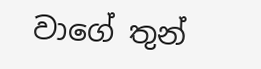වාගේ තුන්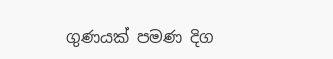ගුණයක් පමණ දිග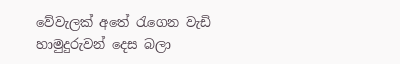වේවැලක් අතේ රැගෙන වැඩි හාමුදුරුවන් දෙස බලා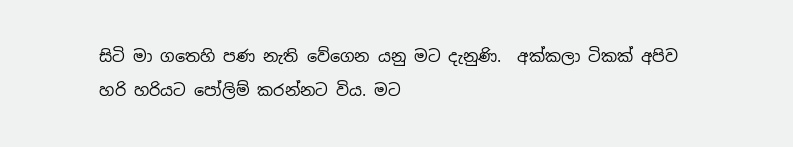සිටි මා ගතෙහි පණ නැති වේගෙන යනු මට දැනුණි.  අක්කලා ටිකක් අපිව හරි හරියට පෝලිම් කරන්නට විය. මට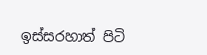ඉස්සරහාත් පිටි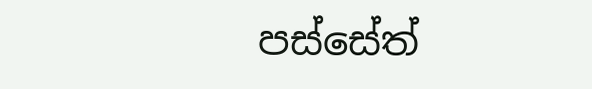පස්සේත්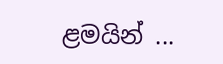ළමයින් ...